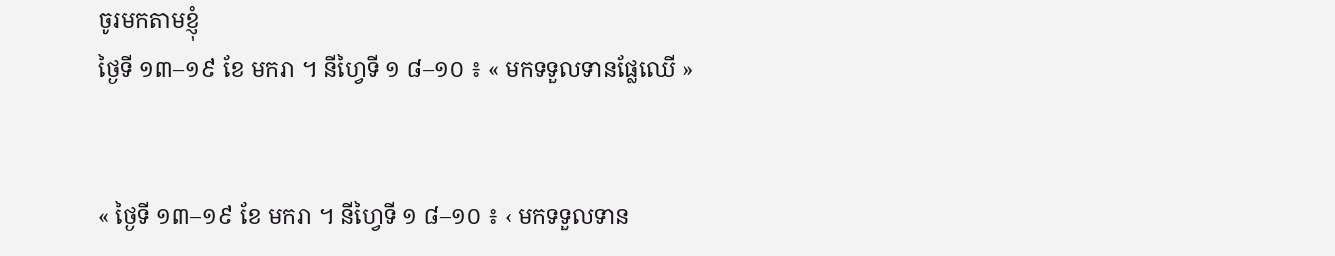ចូរមកតាមខ្ញុំ
ថ្ងៃទី ១៣–១៩ ខែ មករា ។ នីហ្វៃទី ១ ៨–១០ ៖ « មកទទួលទានផ្លែឈើ »


« ថ្ងៃទី ១៣–១៩ ខែ មករា ។ នីហ្វៃទី ១ ៨–១០ ៖ ‹ មកទទួលទាន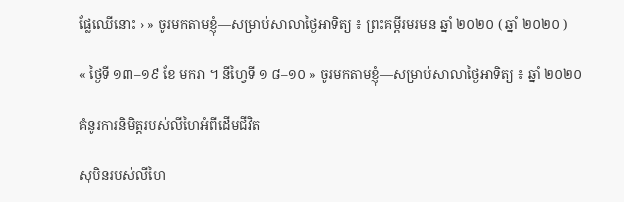ផ្លែឈើនោះ › » ចូរមកតាមខ្ញុំ—សម្រាប់សាលាថ្ងៃអាទិត្យ ៖ ព្រះគម្ពីរមរមន ឆ្នាំ ២០២០ ( ឆ្នាំ ២០២០ )

« ថ្ងៃទី ១៣–១៩ ខែ មករា ។ នីហ្វៃទី ១ ៨–១០ » ចូរមកតាមខ្ញុំ—សម្រាប់សាលាថ្ងៃអាទិត្យ ៖ ឆ្នាំ ២០២០

គំនូរការនិមិត្តរបស់លីហៃអំពីដើមជីវិត

សុបិនរបស់លីហៃ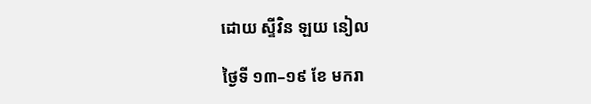ដោយ ស្ទីវិន ឡយ នៀល

ថ្ងៃទី ១៣–១៩ ខែ មករា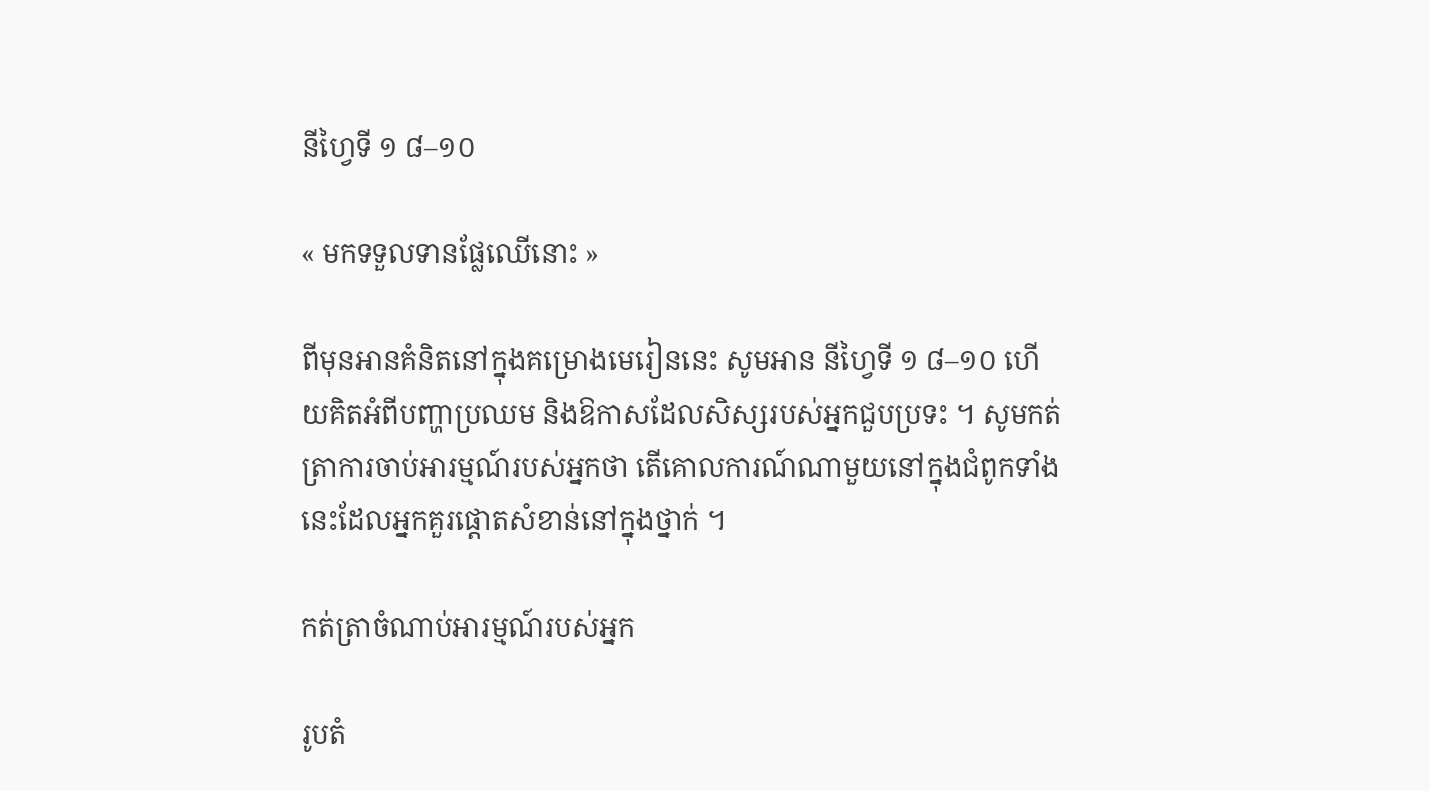នីហ្វៃទី ១ ៨–១០

« មកទទួលទានផ្លែឈើនោះ »

ពីមុនអានគំនិតនៅក្នុងគម្រោងមេរៀននេះ សូមអាន នីហ្វៃទី ១ ៨–១០ ហើយគិតអំពីបញ្ហាប្រឈម និងឱកាសដែលសិស្សរបស់អ្នកជួបប្រទះ ។ សូមកត់ត្រាការចាប់អារម្មណ៍របស់អ្នកថា តើគោលការណ៍ណាមួយនៅក្នុងជំពូកទាំងនេះដែលអ្នកគួរផ្ដោតសំខាន់នៅក្នុងថ្នាក់ ។

កត់ត្រាចំណាប់អារម្មណ៍របស់អ្នក

រូបតំ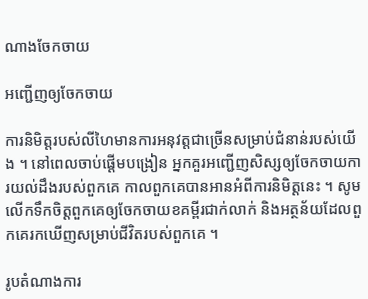ណាងចែកចាយ

អញ្ជើញឲ្យចែកចាយ

ការនិមិត្តរបស់លីហៃមានការអនុវត្តជាច្រើនសម្រាប់ជំនាន់របស់យើង ។ នៅពេលចាប់ផ្ដើមបង្រៀន អ្នកគួរអញ្ជើញសិស្សឲ្យចែកចាយការយល់ដឹងរបស់ពួកគេ កាលពួកគេបានអានអំពីការនិមិត្តនេះ ។ សូមលើកទឹកចិត្តពួកគេឲ្យចែកចាយខគម្ពីរជាក់លាក់ និងអត្ថន័យដែលពួកគេរកឃើញសម្រាប់ជីវិតរបស់ពួកគេ ។

រូបតំណាងការ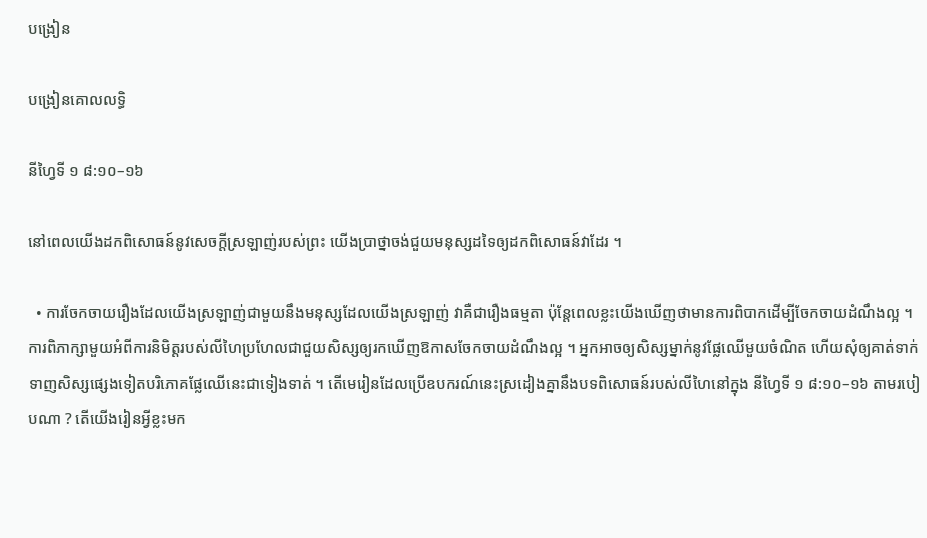បង្រៀន

បង្រៀនគោលលទ្ធិ

នីហ្វៃទី ១ ៨:១០–១៦

នៅពេលយើងដកពិសោធន៍នូវសេចក្ដីស្រឡាញ់របស់ព្រះ យើងប្រាថ្នាចង់ជួយមនុស្សដទៃឲ្យដកពិសោធន៍វាដែរ ។

  • ការចែកចាយរឿងដែលយើងស្រឡាញ់ជាមួយនឹងមនុស្សដែលយើងស្រឡាញ់ វាគឺជារឿងធម្មតា ប៉ុន្តែពេលខ្លះយើងឃើញថាមានការពិបាកដើម្បីចែកចាយដំណឹងល្អ ។ ការពិភាក្សាមួយអំពីការនិមិត្តរបស់លីហៃប្រហែលជាជួយសិស្សឲ្យរកឃើញឱកាសចែកចាយដំណឹងល្អ ។ អ្នកអាចឲ្យសិស្សម្នាក់នូវផ្លែឈើមួយចំណិត ហើយសុំឲ្យគាត់ទាក់ទាញសិស្សផ្សេងទៀតបរិភោគផ្លែឈើនេះជាទៀងទាត់ ។ តើមេរៀនដែលប្រើឧបករណ៍នេះស្រដៀងគ្នានឹងបទពិសោធន៍របស់លីហៃនៅក្នុង នីហ្វៃទី ១ ៨:១០–១៦ តាមរបៀបណា ? តើយើងរៀនអ្វីខ្លះមក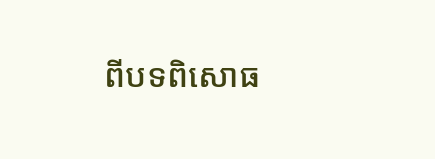ពីបទពិសោធ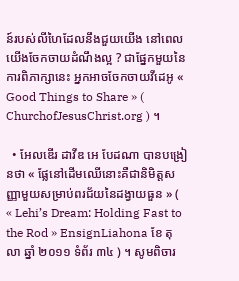ន៍របស់លីហៃដែលនឹងជួយយើង នៅពេលយើងចែកចាយដំណឹងល្អ ? ជាផ្នែកមួយនៃការពិភាក្សានេះ អ្នកអាចចែកចាយវីដេអូ « Good Things to Share » ( ChurchofJesusChrist.org ) ។

  • អែលឌើរ ដាវីឌ អេ បែដណា បានបង្រៀនថា « ផ្លែនៅដើមឈើនោះគឺជានិមិត្តសញ្ញាមួយសម្រាប់ពរជ័យនៃដង្វាយធួន » ( « Lehi’s Dream: Holding Fast to the Rod » EnsignLiahona ខែ តុលា ឆ្នាំ ២០១១ ទំព័រ ៣៤ ) ។ សូមពិចារ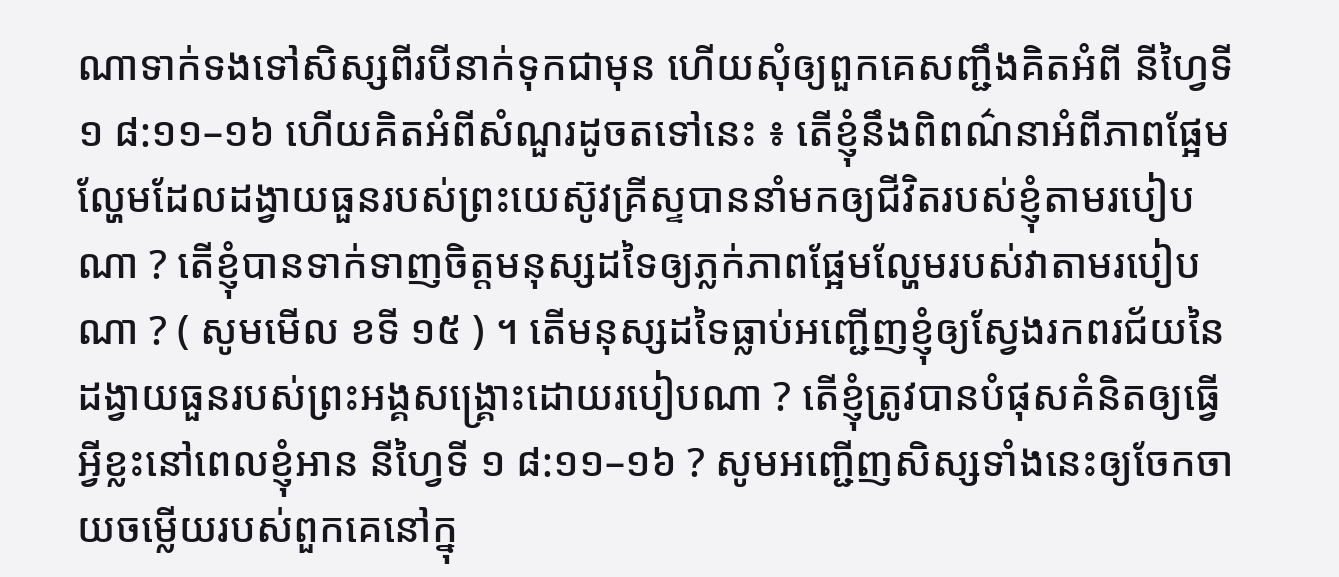ណាទាក់ទងទៅសិស្សពីរបីនាក់ទុកជាមុន ហើយសុំឲ្យពួកគេសញ្ជឹងគិតអំពី នីហ្វៃទី ១ ៨:១១–១៦ ហើយគិតអំពីសំណួរដូចតទៅនេះ ៖ តើខ្ញុំនឹងពិពណ៌នាអំពីភាពផ្អែមល្ហែមដែលដង្វាយធួនរបស់ព្រះយេស៊ូវគ្រីស្ទបាននាំមកឲ្យជីវិតរបស់ខ្ញុំតាមរបៀបណា ? តើខ្ញុំបានទាក់ទាញចិត្តមនុស្សដទៃឲ្យភ្លក់ភាពផ្អែមល្ហែមរបស់វាតាមរបៀបណា ? ( សូមមើល ខទី ១៥ ) ។ តើមនុស្សដទៃធ្លាប់អញ្ជើញខ្ញុំឲ្យស្វែងរកពរជ័យនៃដង្វាយធួនរបស់ព្រះអង្គសង្គ្រោះដោយរបៀបណា ? តើខ្ញុំត្រូវបានបំផុសគំនិតឲ្យធ្វើអ្វីខ្លះនៅពេលខ្ញុំអាន នីហ្វៃទី ១ ៨:១១–១៦ ? សូមអញ្ជើញសិស្សទាំងនេះឲ្យចែកចាយចម្លើយរបស់ពួកគេនៅក្នុ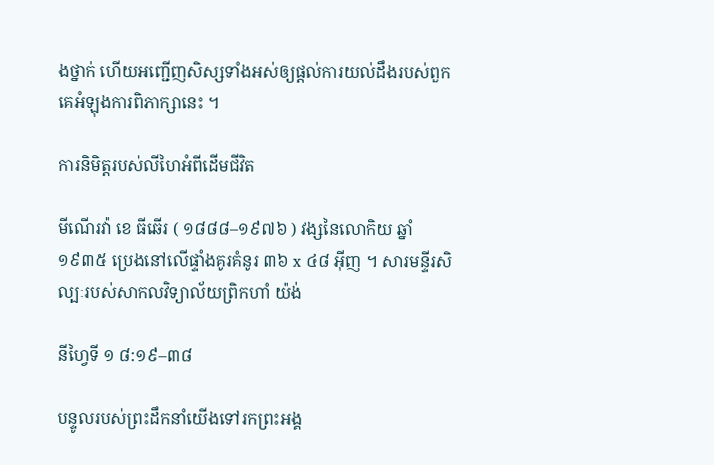ងថ្នាក់ ហើយអញ្ជើញសិស្សទាំងអស់ឲ្យផ្ដល់ការយល់ដឹងរបស់ពួកគេអំឡុងការពិភាក្សានេះ ។

ការនិមិត្តរបស់លីហៃអំពីដើមជីវិត

មីណើរវ៉ា ខេ ធីឆើរ ( ១៨៨៨–១៩៧៦ ) វង្សនៃលោកិយ ឆ្នាំ ១៩៣៥ ប្រេងនៅលើផ្ទាំងគូរគំនូរ ៣៦ x ៤៨ អ៊ីញ ។ សារមន្ទីរសិល្បៈរបស់សាកលវិទ្យាល័យព្រិកហាំ យ៉ង់

នីហ្វៃទី ១ ៨:១៩–៣៨

បន្ទូលរបស់ព្រះដឹកនាំយើងទៅរកព្រះអង្គ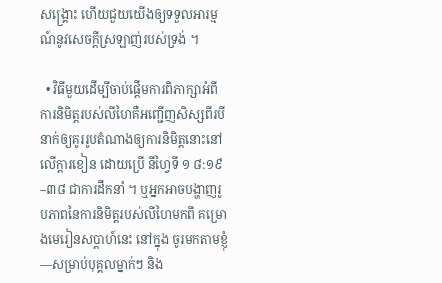សង្គ្រោះ ហើយជួយយើងឲ្យទទួលអារម្មណ៍នូវសេចក្ដីស្រឡាញ់របស់ទ្រង់ ។

  • វិធីមួយដើម្បីចាប់ផ្ដើមការពិភាក្សាអំពីការនិមិត្តរបស់លីហៃគឺអញ្ជើញសិស្សពីរបីនាក់ឲ្យគូររូបតំណាងឲ្យការនិមិត្តនោះនៅលើក្ដារខៀន ដោយប្រើ នីហ្វៃទី ១ ៨:១៩–៣៨ ជាការដឹកនាំ ។ ឬអ្នកអាចបង្ហាញរូបភាពនៃការនិមិត្តរបស់លីហៃមកពី គម្រោងមេរៀនសប្ដាហ៍នេះ នៅក្នុង ចូរមកតាមខ្ញុំ—សម្រាប់បុគ្គលម្នាក់ៗ និង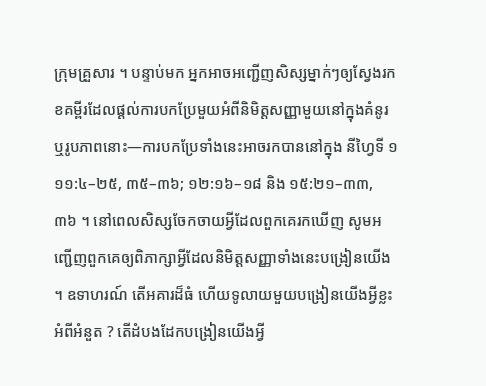ក្រុមគ្រួសារ ។ បន្ទាប់មក អ្នកអាចអញ្ជើញសិស្សម្នាក់ៗឲ្យស្វែងរកខគម្ពីរដែលផ្ដល់ការបកប្រែមួយអំពីនិមិត្តសញ្ញាមួយនៅក្នុងគំនូរ ឬរូបភាពនោះ—ការបកប្រែទាំងនេះអាចរកបាននៅក្នុង នីហ្វៃទី ១ ១១:៤–២៥, ៣៥–៣៦; ១២:១៦–១៨ និង ១៥:២១–៣៣, ៣៦ ។ នៅពេលសិស្សចែកចាយអ្វីដែលពួកគេរកឃើញ សូមអញ្ជើញពួកគេឲ្យពិភាក្សាអ្វីដែលនិមិត្តសញ្ញាទាំងនេះបង្រៀនយើង ។ ឧទាហរណ៍ តើអគារដ៏ធំ ហើយទូលាយមួយបង្រៀនយើងអ្វីខ្លះអំពីអំនួត ? តើដំបងដែកបង្រៀនយើងអ្វី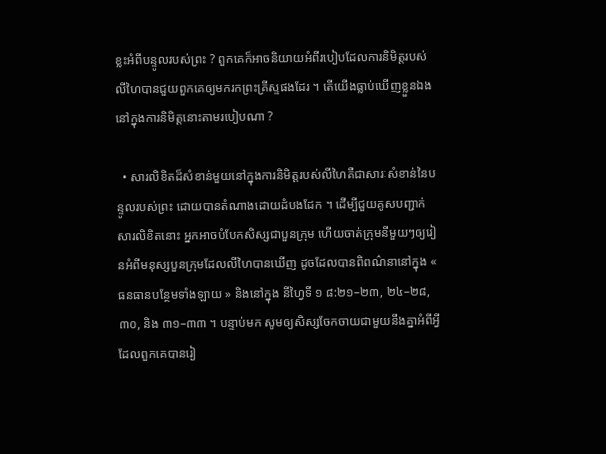ខ្លះអំពីបន្ទូលរបស់ព្រះ ? ពួកគេក៏អាចនិយាយអំពីរបៀបដែលការនិមិត្តរបស់លីហៃបានជួយពួកគេឲ្យមករកព្រះគ្រីស្ទផងដែរ ។ តើយើងធ្លាប់ឃើញខ្លួនឯងនៅក្នុងការនិមិត្តនោះតាមរបៀបណា ?

  • សារលិខិតដ៏សំខាន់មួយនៅក្នុងការនិមិត្តរបស់លីហៃគឺជាសារៈសំខាន់នៃបន្ទូលរបស់ព្រះ ដោយបានតំណាងដោយដំបងដែក ។ ដើម្បីជួយគូសបញ្ជាក់សារលិខិតនោះ អ្នកអាចបំបែកសិស្សជាបួនក្រុម ហើយចាត់ក្រុមនីមួយៗឲ្យរៀនអំពីមនុស្សបួនក្រុមដែលលីហៃបានឃើញ ដូចដែលបានពិពណ៌នានៅក្នុង « ធនធានបន្ថែមទាំងឡាយ » និងនៅក្នុង នីហ្វៃទី ១ ៨:២១–២៣, ២៤–២៨, ៣០, និង ៣១–៣៣ ។ បន្ទាប់មក សូមឲ្យសិស្សចែកចាយជាមួយនឹងគ្នាអំពីអ្វីដែលពួកគេបានរៀ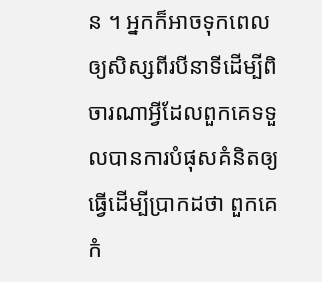ន ។ អ្នកក៏អាចទុកពេលឲ្យសិស្សពីរបីនាទីដើម្បីពិចារណាអ្វីដែលពួកគេទទួលបានការបំផុសគំនិតឲ្យធ្វើដើម្បីប្រាកដថា ពួកគេកំ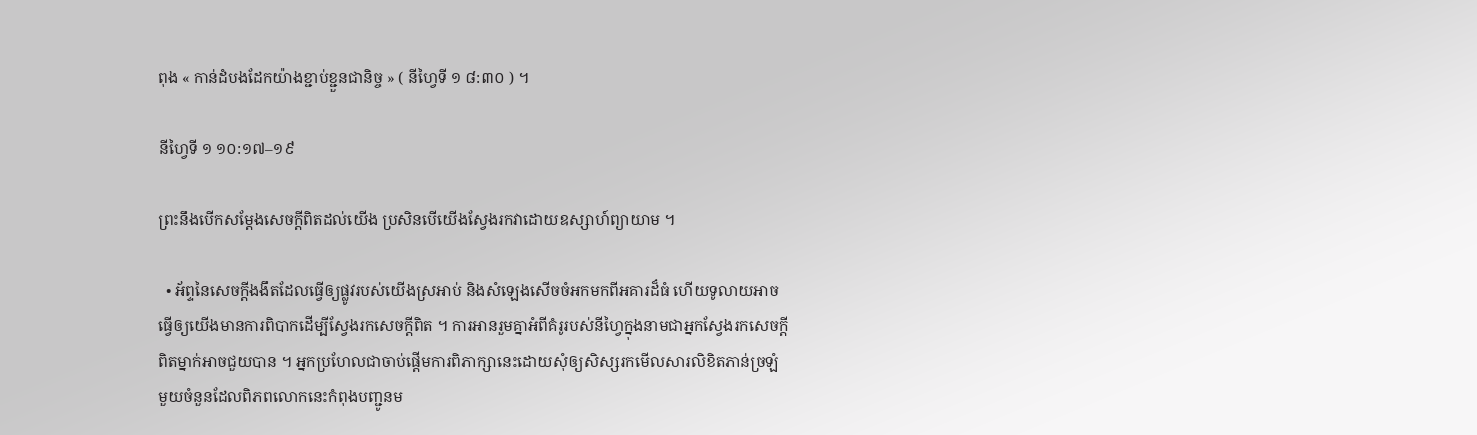ពុង « កាន់ដំបងដែកយ៉ាងខ្ជាប់ខ្ជួនជានិច្ច » ( នីហ្វៃទី ១ ៨:៣០ ) ។

នីហ្វៃទី ១ ១០:១៧–១៩

ព្រះនឹងបើកសម្ដែងសេចក្ដីពិតដល់យើង ប្រសិនបើយើងស្វែងរកវាដោយឧស្សាហ៍ព្យាយាម ។

  • អ័ព្ទនៃសេចក្ដីងងឹតដែលធ្វើឲ្យផ្លូវរបស់យើងស្រអាប់ និងសំឡេងសើចចំអកមកពីអគារដ៏ធំ ហើយទូលាយអាចធ្វើឲ្យយើងមានការពិបាកដើម្បីស្វែងរកសេចក្ដីពិត ។ ការអានរួមគ្នាអំពីគំរូរបស់នីហ្វៃក្នុងនាមជាអ្នកស្វែងរកសេចក្ដីពិតម្នាក់អាចជួយបាន ។ អ្នកប្រហែលជាចាប់ផ្ដើមការពិភាក្សានេះដោយសុំឲ្យសិស្សរកមើលសារលិខិតភាន់ច្រឡំមួយចំនួនដែលពិភពលោកនេះកំពុងបញ្ជូនម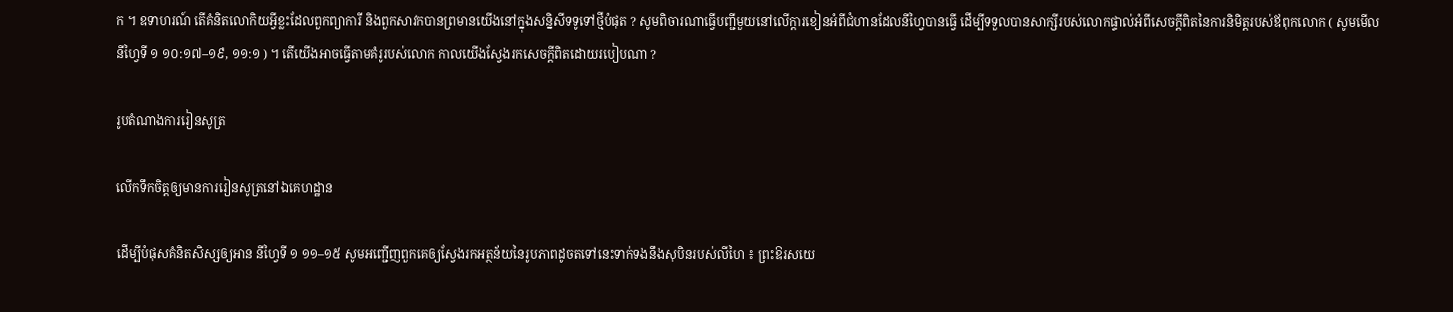ក ។ ឧទាហរណ៍ តើគំនិតលោកិយអ្វីខ្លះដែលពួកព្យាការី និងពួកសាវកបានព្រមានយើងនៅក្នុងសន្និសីទទូទៅថ្មីបំផុត ? សូមពិចារណាធ្វើបញ្ជីមួយនៅលើក្ដារខៀនអំពីជំហានដែលនីហ្វៃបានធ្វើ ដើម្បីទទួលបានសាក្សីរបស់លោកផ្ទាល់អំពីសេចក្ដីពិតនៃការនិមិត្តរបស់ឪពុកលោក ( សូមមើល នីហ្វៃទី ១ ១០:១៧–១៩, ១១:១ ) ។ តើយើងអាចធ្វើតាមគំរូរបស់លោក កាលយើងស្វែងរកសេចក្ដីពិតដោយរបៀបណា ?

រូបតំណាងការរៀនសូត្រ

លើកទឹកចិត្តឲ្យមានការរៀនសូត្រនៅឯគេហដ្ឋាន

ដើម្បីបំផុសគំនិតសិស្សឲ្យអាន នីហ្វៃទី ១ ១១–១៥ សូមអញ្ជើញពួកគេឲ្យស្វែងរកអត្ថន័យនៃរូបភាពដូចតទៅនេះទាក់ទងនឹងសុបិនរបស់លីហៃ ៖ ព្រះឱរសយេ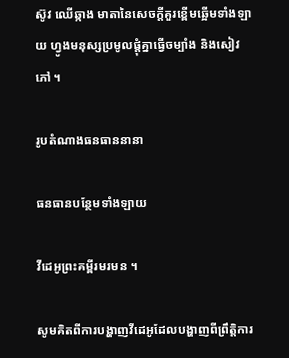ស៊ូវ ឈើឆ្កាង មាតានៃសេចក្ដីគួរខ្ពើមឆ្អើមទាំងឡាយ ហ្វូងមនុស្សប្រមូលផ្ដុំគ្នាធ្វើចម្បាំង និងសៀវភៅ ។

រូបតំណាងធនធាននានា

ធនធានបន្ថែមទាំងឡាយ

វីដេអូព្រះគម្ពីរមរមន ។

សូមគិតពីការបង្ហាញវីដេអូដែលបង្ហាញពីព្រឹត្តិការ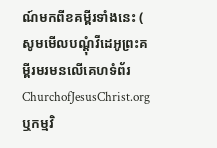ណ៍មកពីខគម្ពីរទាំងនេះ ( សូមមើលបណ្តុំវីដេអូព្រះគម្ពីរមរមនលើគេហទំព័រ ChurchofJesusChrist.org ឬកម្មវិ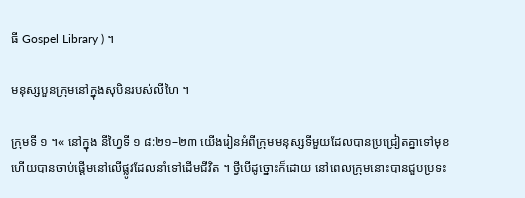ធី Gospel Library ) ។

មនុស្សបួនក្រុមនៅក្នុងសុបិនរបស់លីហៃ ។

ក្រុមទី ១ ។« នៅក្នុង នីហ្វៃទី ១ ៨:២១–២៣ យើងរៀនអំពីក្រុមមនុស្សទីមួយដែលបានប្រជ្រៀតគ្នាទៅមុខ ហើយបានចាប់ផ្តើមនៅលើផ្លូវដែលនាំទៅដើមជីវិត ។ ថ្វីបើដូច្នោះក៏ដោយ នៅពេលក្រុមនោះបានជួបប្រទះ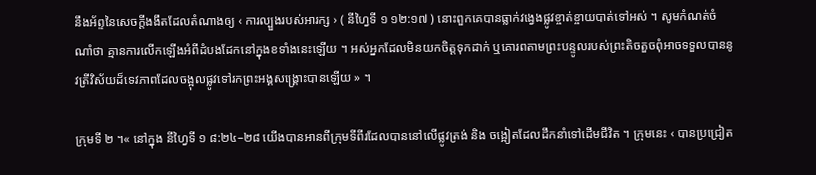នឹងអ័ព្ទនៃសេចក្តីងងឹតដែលតំណាងឲ្យ ‹ ការល្បួងរបស់អារក្ស › ( នីហ្វៃទី ១ ១២:១៧ ) នោះពួកគេបានធ្លាក់វង្វេងផ្លូវខ្ចាត់ខ្ចាយបាត់ទៅអស់ ។ សូមកំណត់ចំណាំថា គ្មានការលើកឡើងអំពីដំបងដែកនៅក្នុងខទាំងនេះឡើយ ។ អស់អ្នកដែលមិនយកចិត្តទុកដាក់ ឬគោរពតាមព្រះបន្ទូលរបស់ព្រះតិចតួចពុំអាចទទួលបាននូវតី្រវិស័យដ៏ទេវភាពដែលចង្អុលផ្លូវទៅរកព្រះអង្គសង្គ្រោះបានឡើយ » ។

ក្រុមទី ២ ។« នៅក្នុង នីហ្វៃទី ១ ៨:២៤–២៨ យើងបានអានពីក្រុមទីពីរដែលបាននៅលើផ្លូវត្រង់ និង ចង្អៀតដែលដឹកនាំទៅដើមជីវិត ។ ក្រុមនេះ ‹ បានប្រជ្រៀត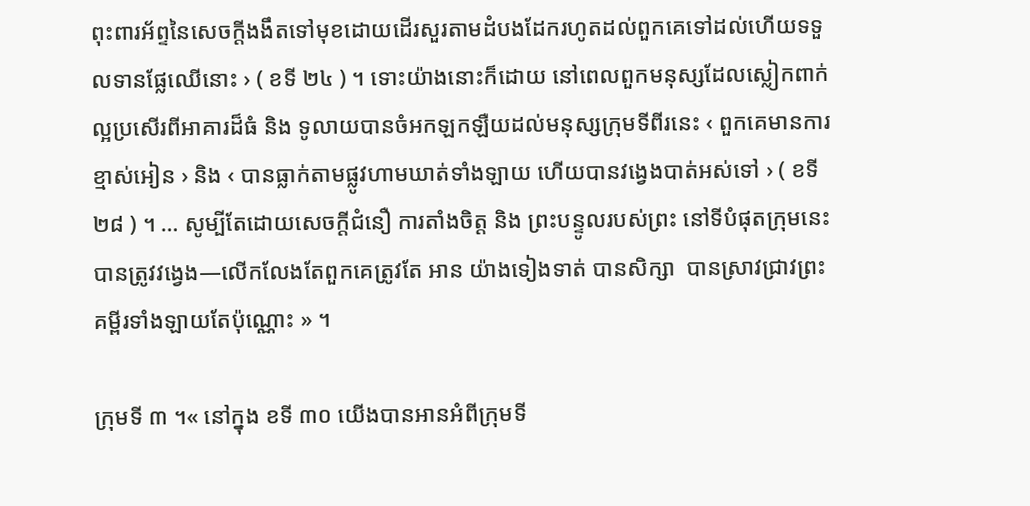ពុះពារអ័ព្ទនៃសេចក្តីងងឹតទៅមុខដោយដើរសួរតាមដំបងដែករហូតដល់ពួកគេទៅដល់ហើយទទួលទានផ្លែឈើនោះ › ( ខទី ២៤ ) ។ ទោះយ៉ាងនោះក៏ដោយ នៅពេលពួកមនុស្សដែលស្លៀកពាក់ល្អប្រសើរពីអាគារដ៏ធំ និង ទូលាយបានចំអកឡកឡឺយដល់មនុស្សក្រុមទីពីរនេះ ‹ ពួកគេមានការខ្មាស់អៀន › និង ‹ បានធ្លាក់តាមផ្លូវហាមឃាត់ទាំងឡាយ ហើយបានវង្វេងបាត់អស់ទៅ › ( ខទី ២៨ ) ។ … សូម្បីតែដោយសេចក្តីជំនឿ ការតាំងចិត្ត និង ព្រះបន្ទូលរបស់ព្រះ នៅទីបំផុតក្រុមនេះបានត្រូវវង្វេង—លើកលែងតែពួកគេត្រូវតែ អាន យ៉ាងទៀងទាត់ បានសិក្សា  បានស្រាវជ្រាវព្រះគម្ពីរទាំងឡាយតែប៉ុណ្ណោះ » ។

ក្រុមទី ៣ ។« នៅក្នុង ខទី ៣០ យើងបានអានអំពីក្រុមទី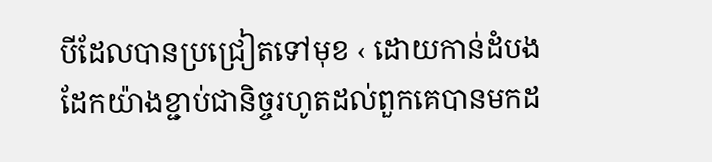បីដែលបានប្រជ្រៀតទៅមុខ ‹ ដោយកាន់ដំបងដែកយ៉ាងខ្ជាប់ជានិច្ចរហូតដល់ពួកគេបានមកដ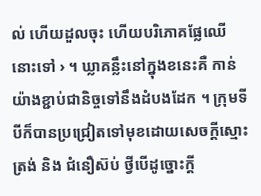ល់ ហើយដួលចុះ ហើយបរិភោគផ្លែឈើនោះទៅ › ។ ឃ្លាគន្លឹះនៅក្នុងខនេះគឺ កាន់យ៉ាងខ្ជាប់ជានិច្ចទៅនឹងដំបងដែក ។ ក្រុមទីបីក៏បានប្រជ្រៀតទៅមុខដោយសេចក្តីស្មោះត្រង់ និង ជំនឿស៊ប់ ថ្វីបើដូច្នោះក្តី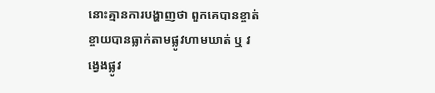នោះគ្មានការបង្ហាញថា ពួកគេបានខ្ចាត់ខ្ចាយបានធ្លាក់តាមផ្លូវហាមឃាត់ ឬ វង្វេងផ្លូវ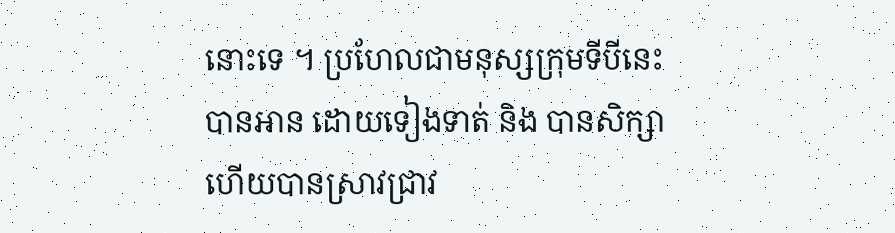នោះទេ ។ ប្រហែលជាមនុស្សក្រុមទីបីនេះបានអាន ដោយទៀងទាត់ និង បានសិក្សា ហើយបានស្រាវជ្រាវ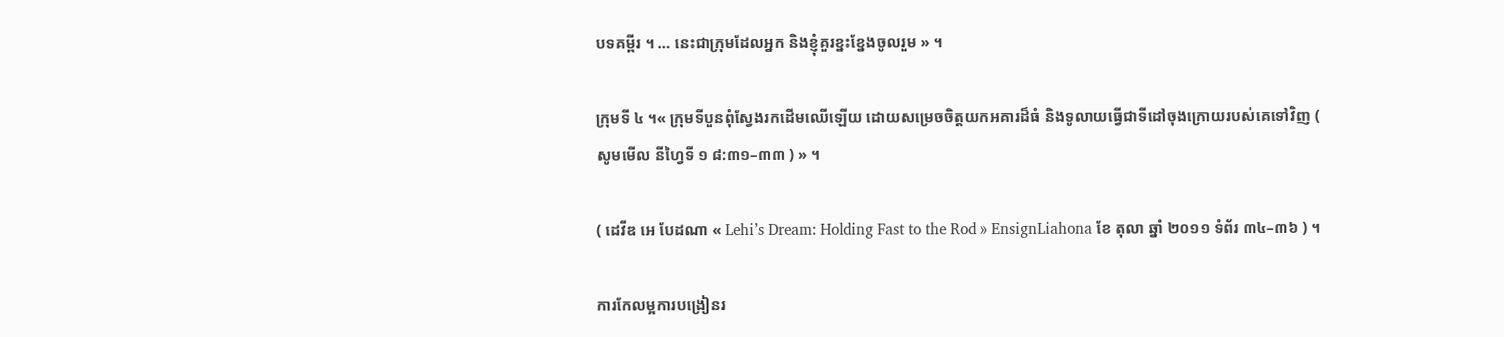បទគម្ពីរ ។ … នេះជាក្រុមដែលអ្នក និងខ្ញុំគួរខ្នះខ្នែងចូលរួម » ។

ក្រុមទី ៤ ។« ក្រុមទីបួនពុំស្វែងរកដើមឈើឡើយ ដោយសម្រេចចិត្តយកអគារដ៏ធំ និងទូលាយធ្វើជាទីដៅចុងក្រោយរបស់គេទៅវិញ ( សូមមើល នីហ្វៃទី ១ ៨:៣១–៣៣ ) » ។

( ដេវីឌ អេ បែដណា « Lehi’s Dream: Holding Fast to the Rod » EnsignLiahona ខែ តុលា ឆ្នាំ ២០១១ ទំព័រ ៣៤–៣៦ ) ។

ការកែលម្អការបង្រៀនរ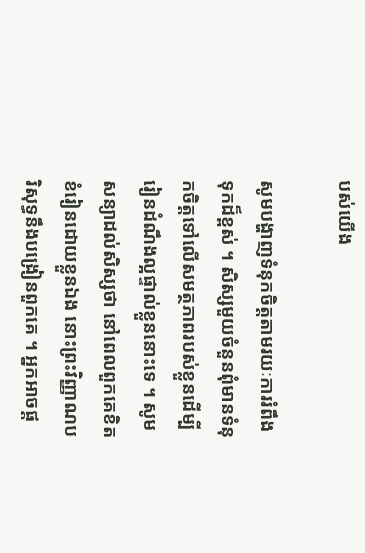បស់យើង

សូមបង្ហាញទំនុកចិត្តតាមរយៈការរំពឹងទុកដ៏ខ្ពស់ ។ សិស្សមួយចំនួនពុំមានទំនុកចិត្តទៅលើសមត្ថភាពរបស់ខ្លួនដើម្បីរៀនដំណឹងល្អផ្ទាល់ខ្លួននោះទេ ។ សូមសន្យាដល់សិស្សថា នៅពេលពួកគេខិតខំរៀនដោយខ្លួនឯង នោះព្រះវិញ្ញាណបរិសុទ្ធនឹងបង្រៀនពួកគេ ។ អ្នកអាចផ្ដ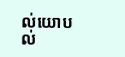ល់យោបល់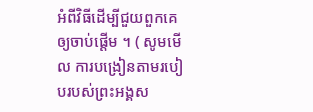អំពីវិធីដើម្បីជួយពួកគេឲ្យចាប់ផ្ដើម ។ ( សូមមើល ការបង្រៀនតាមរបៀបរបស់ព្រះអង្គស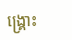ង្គ្រោះ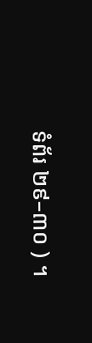ទំព័រ ២៩–៣០ ) ។